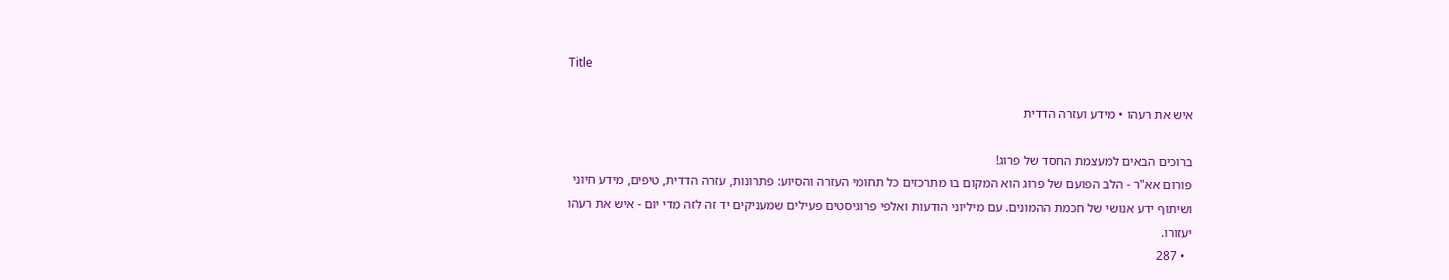Title

איש את רעהו • מידע ועזרה הדדית

ברוכים הבאים למעצמת החסד של פרוג!
פורום אא"ר - הלב הפועם של פרוג הוא המקום בו מתרכזים כל תחומי העזרה והסיוע: פתרונות, עזרה הדדית, טיפים, מידע חיוני ושיתוף ידע אנושי של חכמת ההמונים. עם מיליוני הודעות ואלפי פרוגיסטים פעילים שמעניקים יד זה לזה מדי יום - איש את רעהו יעזורו.
  • 287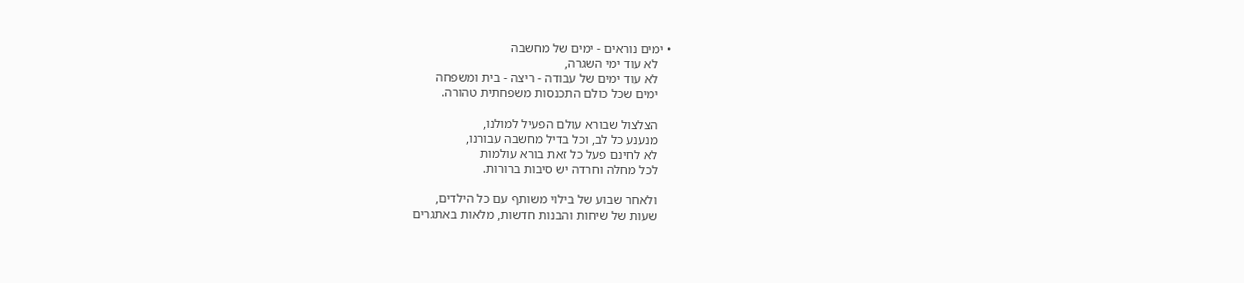• ימים נוראים - ימים של מחשבה
    לא עוד ימי השגרה,
    לא עוד ימים של עבודה - ריצה - בית ומשפחה
    ימים שכל כולם התכנסות משפחתית טהורה.

    הצלצול שבורא עולם הפעיל למולנו,
    מנענע כל לב, וכל בדיל מחשבה עבורנו,
    לא לחינם פעל כל זאת בורא עולמות
    לכל מחלה וחרדה יש סיבות ברורות.

    ולאחר שבוע של בילוי משותף עם כל הילדים,
    שעות של שיחות והבנות חדשות, מלאות באתגרים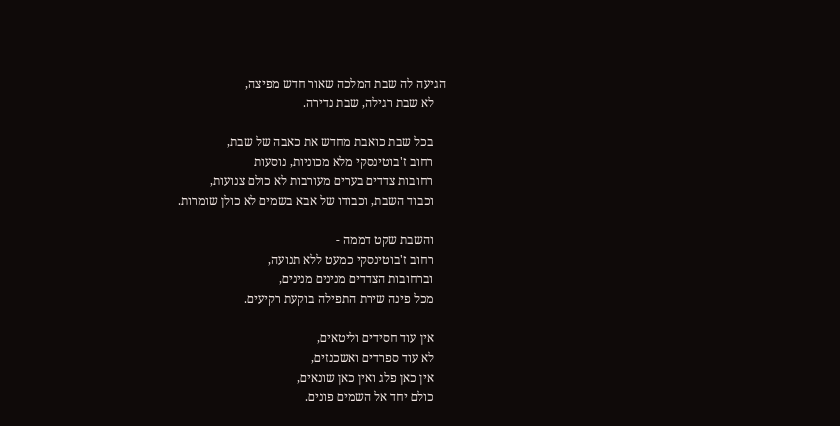הגיעה לה שבת המלכה שאור חדש מפיצה,
    לא שבת רגילה, שבת נדירה.

    בכל שבת כואבת מחדש את כאבה של שבת,
    רחוב ז'בוטינסקי מלא מכוניות, נוסעות
    רחובות צדדים בערים מעורבות לא כולם צנועות,
    וכבוד השבת, וכבודו של אבא בשמים לא כולן שומרות.

    והשבת שקט דממה -
    רחוב ז'בוטינסקי כמעט ללא תנועה,
    וברחובות הצדדים מנינים מנינים,
    מכל פינה שירת התפילה בוקעת רקיעים.

    אין עוד חסידים וליטאים,
    לא עוד ספרדים ואשכנזים,
    אין כאן פלג ואין כאן שונאים,
    כולם יחד אל השמים פונים.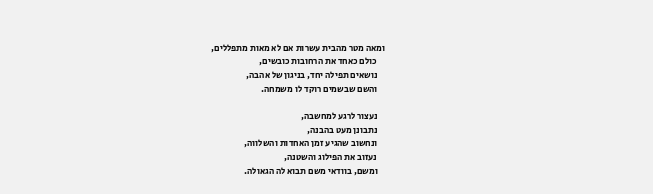ומאה מטר מהבית עשרות אם לא מאות מתפללים,
    כולם כאחד את הרחובות כובשים,
    נושאים תפילה יחד, בניגון של אהבה,
    והשם שבשמים רוקד לו משמחה.

    נעצור לרגע למחשבה,
    נתבונן מעט בהבנה,
    ונחשוב שהגיע זמן האחדות והשלווה,
    נעזוב את הפילוג והשטנה,
    ומשם, בוודאי משם תבוא לה הגאולה.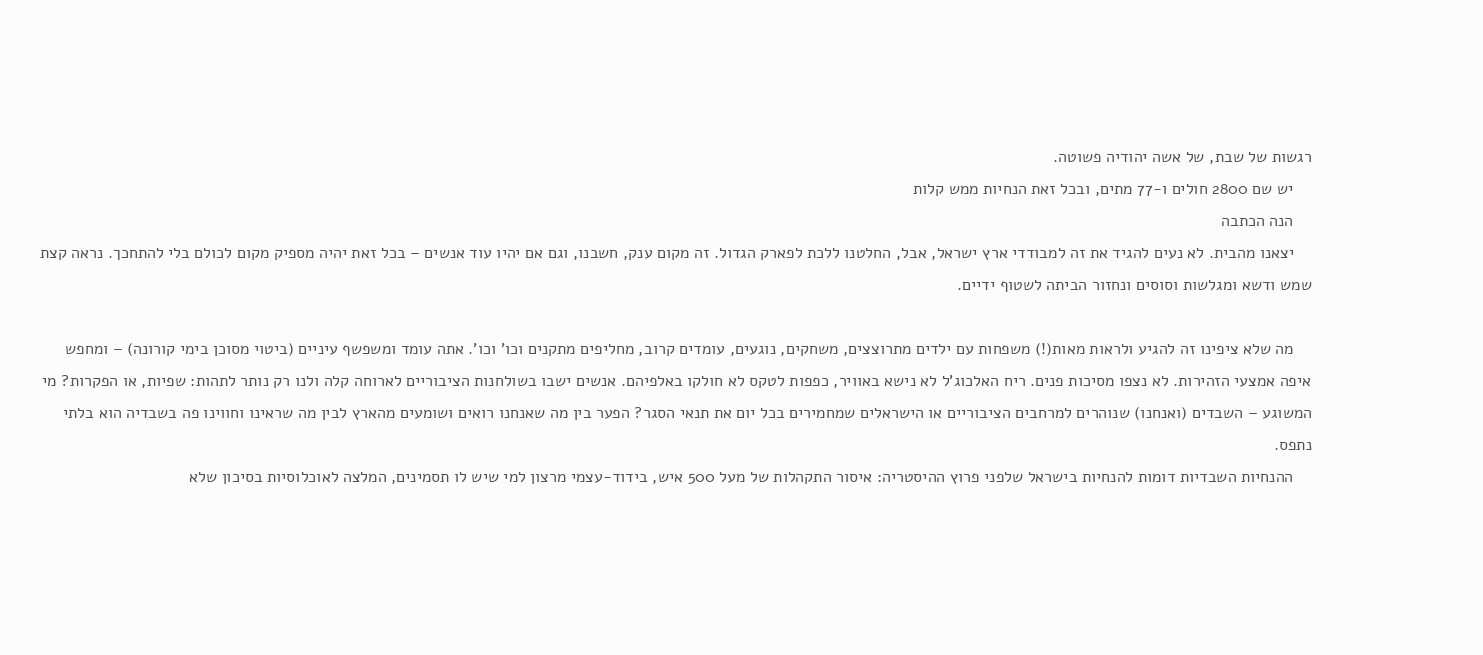רגשות של שבת, של אשה יהודיה פשוטה.
    יש שם 2800 חולים ו-77 מתים, ובכל זאת הנחיות ממש קלות
    הנה הכתבה
    יצאנו מהבית. לא נעים להגיד את זה למבודדי ארץ ישראל, אבל, החלטנו ללכת לפארק הגדול. זה מקום ענק, חשבנו, וגם אם יהיו עוד אנשים – בכל זאת יהיה מספיק מקום לכולם בלי להתחכך. נראה קצת שמש ודשא ומגלשות וסוסים ונחזור הביתה לשטוף ידיים.

    מה שלא ציפינו זה להגיע ולראות מאות(!) משפחות עם ילדים מתרוצצים, משחקים, נוגעים, עומדים קרוב, מחליפים מתקנים וכו' וכו'. אתה עומד ומשפשף עיניים (ביטוי מסוכן בימי קורונה) – ומחפש איפה אמצעי הזהירות. לא נצפו מסיכות פנים. ריח האלכוג'ל לא נישא באוויר, כפפות לטקס לא חולקו באלפיהם. אנשים ישבו בשולחנות הציבוריים לארוחה קלה ולנו רק נותר לתהות: שפיות, או הפקרות? מי המשוגע – השבדים (ואנחנו) שנוהרים למרחבים הציבוריים או הישראלים שמחמירים בכל יום את תנאי הסגר? הפער בין מה שאנחנו רואים ושומעים מהארץ לבין מה שראינו וחווינו פה בשבדיה הוא בלתי נתפס.
    ההנחיות השבדיות דומות להנחיות בישראל שלפני פרוץ ההיסטריה: איסור התקהלות של מעל 500 איש, בידוד-עצמי מרצון למי שיש לו תסמינים, המלצה לאוכלוסיות בסיכון שלא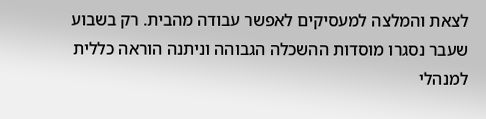לצאת והמלצה למעסיקים לאפשר עבודה מהבית. רק בשבוע שעבר נסגרו מוסדות ההשכלה הגבוהה וניתנה הוראה כללית למנהלי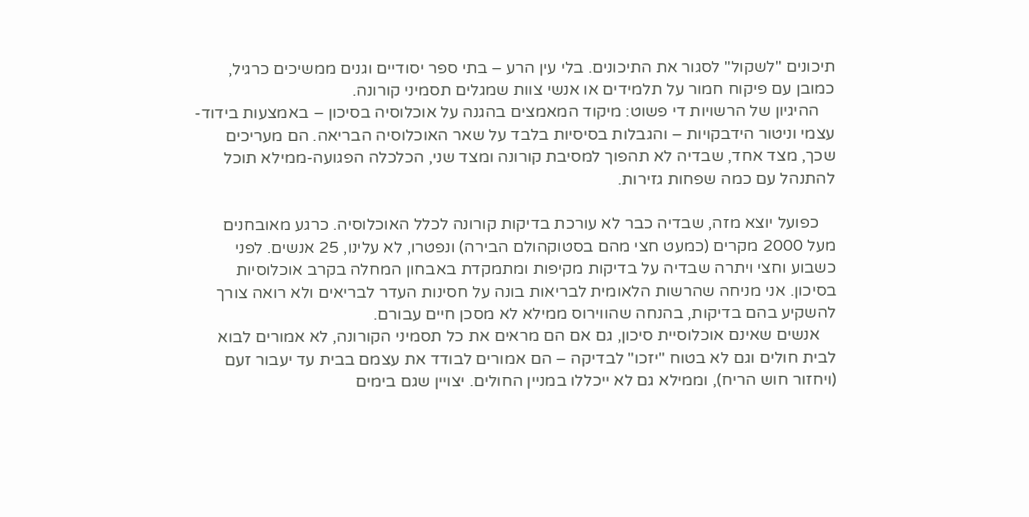תיכונים "לשקול" לסגור את התיכונים. בלי עין הרע – בתי ספר יסודיים וגנים ממשיכים כרגיל, כמובן עם פיקוח חמור על תלמידים או אנשי צוות שמגלים תסמיני קורונה.
    ההיגיון של הרשויות די פשוט: מיקוד המאמצים בהגנה על אוכלוסיה בסיכון – באמצעות בידוד-עצמי וניטור הידבקויות – והגבלות בסיסיות בלבד על שאר האוכלוסיה הבריאה. הם מעריכים שכך, מצד אחד, שבדיה לא תהפוך למסיבת קורונה ומצד שני, הכלכלה הפגועה-ממילא תוכל להתנהל עם כמה שפחות גזירות.

    כפועל יוצא מזה, שבדיה כבר לא עורכת בדיקות קורונה לכלל האוכלוסיה. כרגע מאובחנים מעל 2000 מקרים (כמעט חצי מהם בסטוקהולם הבירה) ונפטרו, לא עלינו, 25 אנשים. לפני כשבוע וחצי ויתרה שבדיה על בדיקות מקיפות ומתמקדת באבחון המחלה בקרב אוכלוסיות בסיכון. אני מניחה שהרשות הלאומית לבריאות בונה על חסינות העדר לבריאים ולא רואה צורך להשקיע בהם בדיקות, בהנחה שהווירוס ממילא לא מסכן חיים עבורם.
    אנשים שאינם אוכלוסיית סיכון, גם אם הם מראים את כל תסמיני הקורונה, לא אמורים לבוא לבית חולים וגם לא בטוח "יזכו" לבדיקה – הם אמורים לבודד את עצמם בבית עד יעבור זעם (ויחזור חוש הריח), וממילא גם לא ייכללו במניין החולים. יצויין שגם בימים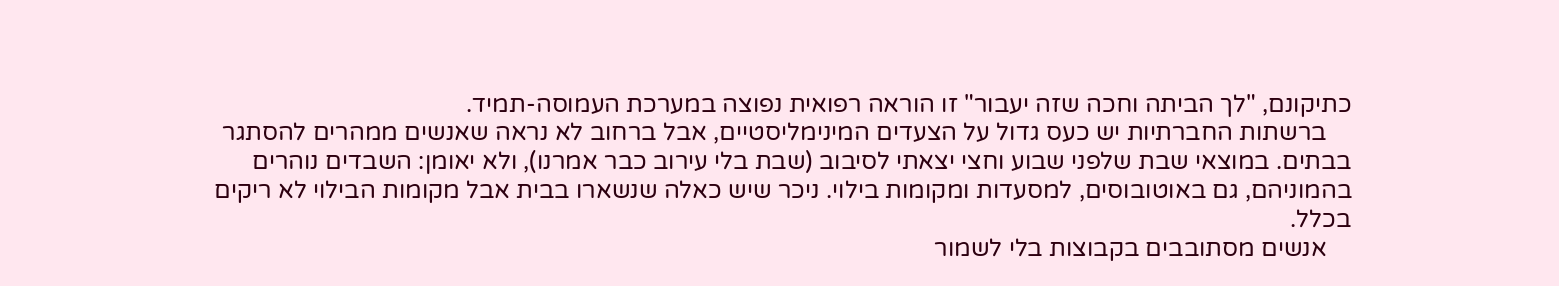כתיקונם, "לך הביתה וחכה שזה יעבור" זו הוראה רפואית נפוצה במערכת העמוסה-תמיד.
    ברשתות החברתיות יש כעס גדול על הצעדים המינימליסטיים, אבל ברחוב לא נראה שאנשים ממהרים להסתגר בבתים. במוצאי שבת שלפני שבוע וחצי יצאתי לסיבוב (שבת בלי עירוב כבר אמרנו), ולא יאומן: השבדים נוהרים בהמוניהם, גם באוטובוסים, למסעדות ומקומות בילוי. ניכר שיש כאלה שנשארו בבית אבל מקומות הבילוי לא ריקים בכלל.
    אנשים מסתובבים בקבוצות בלי לשמור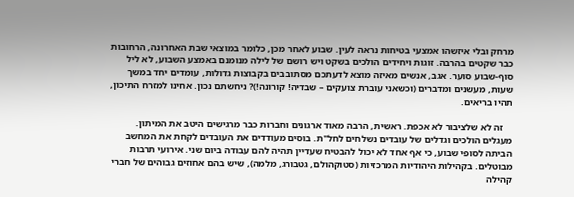מרחק ובלי איזשהו אמצעי בטיחות נראה לעין. שבוע לאחר מכן, כלומר במוצאי שבת האחרונה, הרחובות כבר שקטים בהרבה. זוגות ויחידים הולכים בשקט ויש רושם של לילה מנומנם באמצע השבוע, לא ליל סוף-שבוע סוער. אגב, אנשים מאיזה מוצא לדעתכם מסתובבים בקבוצות גדולות, עומדים יחד במשך שעות, מעשנים ומדברים (וכשאני עוברת צועקים – שבדיה! קורונה!)? ניחשתם נכון. אחינו למזרח התיכון, תהיו בריאים.

    זה לא שלציבור לא אכפת. ראשית, הרבה מאוד ארגונים וחברות כבר מרגישים היטב את המיתון. מעגלים הולכים וגדלים של עובדים נשלחים לחל"ת. בוסים מעודדים את העובדים לקחת את המחשב הביתה לסופי שבוע, כי אף אחד לא יכול להבטיח שעדיין תהיה להם עבודה ביום שני. אירועי תרבות מבוטלים. בקהילות היהודיות המרכזיות (סטוקהולם, גטבורג, מלמה), שיש בהם אחוזים גבוהים של חברי קהילה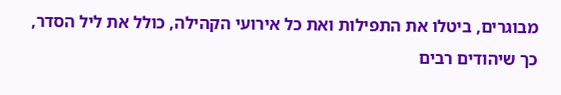מבוגרים, ביטלו את התפילות ואת כל אירועי הקהילה, כולל את ליל הסדר, כך שיהודים רבים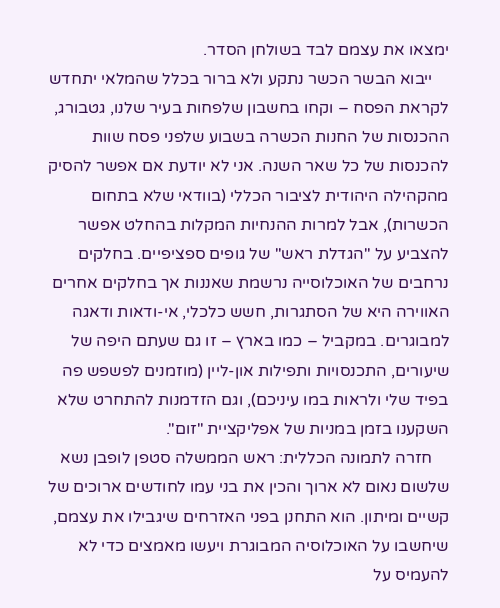ימצאו את עצמם לבד בשולחן הסדר.
    ייבוא הבשר הכשר נתקע ולא ברור בכלל שהמלאי יתחדש לקראת הפסח – וקחו בחשבון שלפחות בעיר שלנו, גטבורג, ההכנסות של החנות הכשרה בשבוע שלפני פסח שוות להכנסות של כל שאר השנה. אני לא יודעת אם אפשר להסיק מהקהילה היהודית לציבור הכללי (בוודאי שלא בתחום הכשרות), אבל למרות ההנחיות המקלות בהחלט אפשר להצביע על "הגדלת ראש" של גופים ספציפיים. בחלקים נרחבים של האוכלוסייה נרשמת שאננות אך בחלקים אחרים האווירה היא של הסתגרות, חשש כלכלי, אי-ודאות ודאגה למבוגרים. במקביל – כמו בארץ – זו גם שעתם היפה של שיעורים, התכנסויות ותפילות און-ליין (מוזמנים לפשפש פה בפיד שלי ולראות במו עיניכם), וגם הזדמנות להתחרט שלא השקענו בזמן במניות של אפליקציית "זום".
    חזרה לתמונה הכללית: ראש הממשלה סטפן לופבן נשא שלשום נאום לא ארוך והכין את בני עמו לחודשים ארוכים של קשיים ומיתון. הוא התחנן בפני האזרחים שיגבילו את עצמם, שיחשבו על האוכלוסיה המבוגרת ויעשו מאמצים כדי לא להעמיס על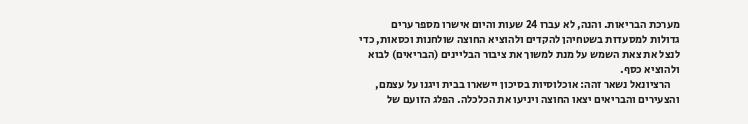מערכת הבריאות. והנה, לא עברו 24 שעות והיום אישרו מספר ערים גדולות למסעדות בשטחיהן להקדים ולהוציא החוצה שולחנות וכסאות, כדי לנצל את צאת השמש על מנת למשוך את ציבור הבליינים (הבריאים) לבוא ולהוציא כסף.
    הרציונאל נשאר זהה: אוכלוסיות בסיכון יישארו בבית ויגנו על עצמם, והצעירים והבריאים יצאו החוצה ויניעו את הכלכלה. הפלג הזועם של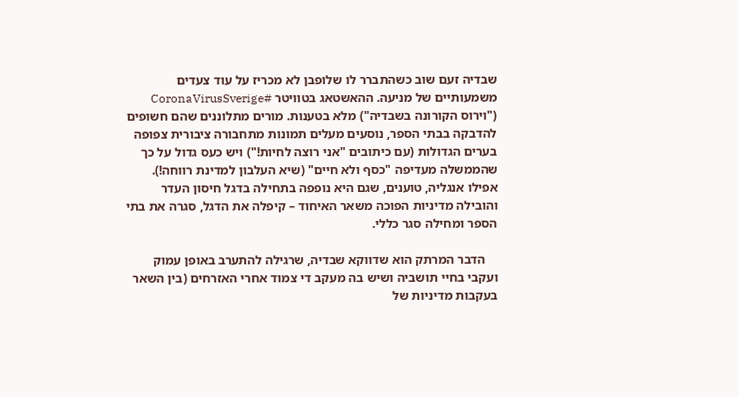שבדיה זעם שוב כשהתברר לו שלופבן לא מכריז על עוד צעדים משמעותיים של מניעה. ההאשטאג בטוויטר #CoronaVirusSverige ("וירוס הקורונה בשבדיה") מלא בטענות. מורים מתלוננים שהם חשופים להדבקה בבתי הספר, נוסעים מעלים תמונות מתחבורה ציבורית צפופה בערים הגדולות (עם כיתובים "אני רוצה לחיות!") ויש כעס גדול על כך שהממשלה מעדיפה "כסף ולא חיים" (שיא העלבון למדינת רווחה!). אפילו אנגליה, טוענים, שגם היא נופפה בתחילה בדגל חיסון העדר והובילה מדיניות הפוכה משאר האיחוד – קיפלה את הדגל, סגרה את בתי הספר ומחילה סגר כללי.

    הדבר המרתק הוא שדווקא שבדיה, שרגילה להתערב באופן עמוק ועקבי בחיי תושביה ושיש בה מעקב די צמוד אחרי האזרחים (בין השאר בעקבות מדיניות של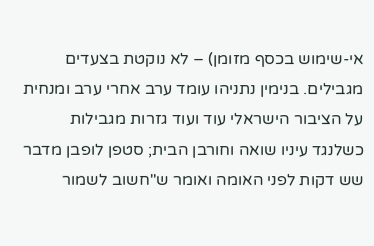אי-שימוש בכסף מזומן) – לא נוקטת בצעדים מגבילים. בנימין נתניהו עומד ערב אחרי ערב ומנחית על הציבור הישראלי עוד ועוד גזרות מגבילות כשלנגד עיניו שואה וחורבן הבית; סטפן לופבן מדבר שש דקות לפני האומה ואומר ש"חשוב לשמור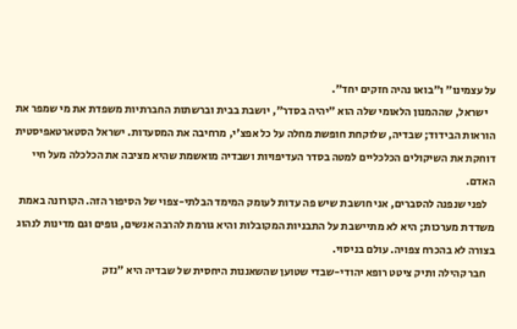על עצמינו" ו"בואו נהיה חזקים יחד".
    ישראל, שההמנון הלאומי שלה הוא "יהיה בסדר", יושבת בבית וברשתות החברתיות משפדת את מי שמפר את הוראות הבידוד; שבדיה, שלוקחת חופשת מחלה על כל אפצ'י, מרחיבה את המסעדות. ישראל הסטארטאפיסטית דוחקת את השיקולים הכלכליים למטה בסדר העדיפויות ושבדיה מואשמת שהיא מציבה את הכלכלה מעל חיי האדם.
    לפני שנפנה להסברים, אני חושבת שיש פה עדות לעומק המימד הבלתי-צפוי של הסיפור הזה. הקורונה באמת משדדת מערכות; היא לא מתיישבת על התבניות המקובלות והיא גורמת להרבה אנשים, גופים וגם מדינות לנהוג בצורה לא בהכרח צפויה. עולם בניסוי.
    חבר קהילה ותיק ציטט רופא יהודי-שבדי שטוען שהשאננות היחסית של שבדיה היא "נזק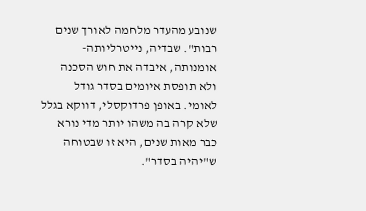שנובע מהעדר מלחמה לאורך שנים רבות". שבדיה, נייטרליותה-אומנותה, איבדה את חוש הסכנה ולא תופסת איומים בסדר גודל לאומי. באופן פרדוקסלי, דווקא בגלל שלא קרה בה משהו יותר מדי נורא כבר מאות שנים, היא זו שבטוחה ש"יהיה בסדר".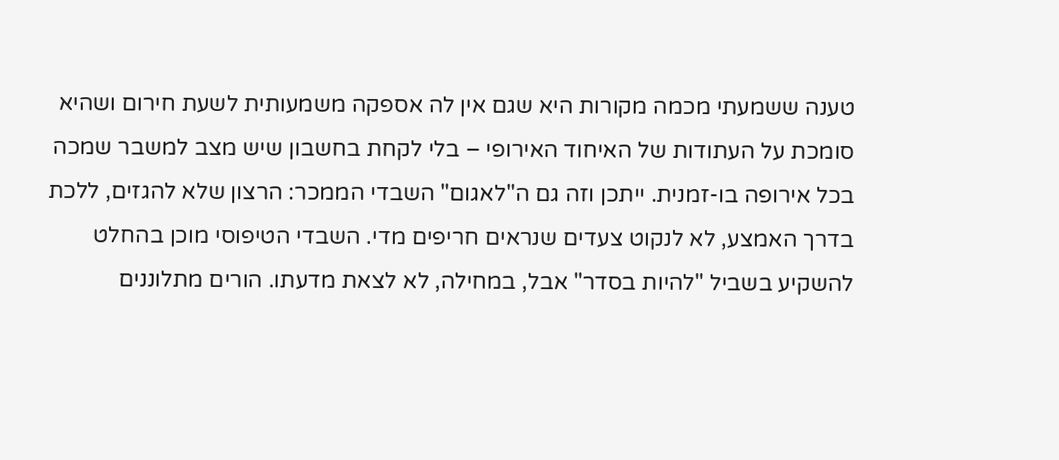טענה ששמעתי מכמה מקורות היא שגם אין לה אספקה משמעותית לשעת חירום ושהיא סומכת על העתודות של האיחוד האירופי – בלי לקחת בחשבון שיש מצב למשבר שמכה בכל אירופה בו-זמנית. ייתכן וזה גם ה"לאגום" השבדי הממכר: הרצון שלא להגזים, ללכת בדרך האמצע, לא לנקוט צעדים שנראים חריפים מדי. השבדי הטיפוסי מוכן בהחלט להשקיע בשביל "להיות בסדר" אבל, במחילה, לא לצאת מדעתו. הורים מתלוננים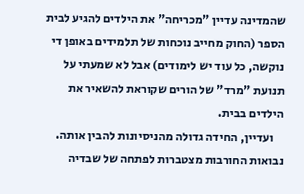שהמדינה עדיין "מכריחה" את הילדים להגיע לבית הספר (החוק מחייב נוכחות של תלמידים באופן די נוקשה, כל עוד יש לימודים) אבל לא שמעתי על תנועת "מרד" של הורים שקוראת להשאיר את הילדים בבית.
    ועדיין, החידה גדולה מהניסיונות להבין אותה. נבואות החורבות מצטברות לפתחה של שבדיה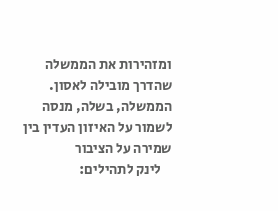ומזהירות את הממשלה שהדרך מובילה לאסון. הממשלה, בשלה, מנסה לשמור על האיזון העדין בין שמירה על הציבור
    לינק לתהילים: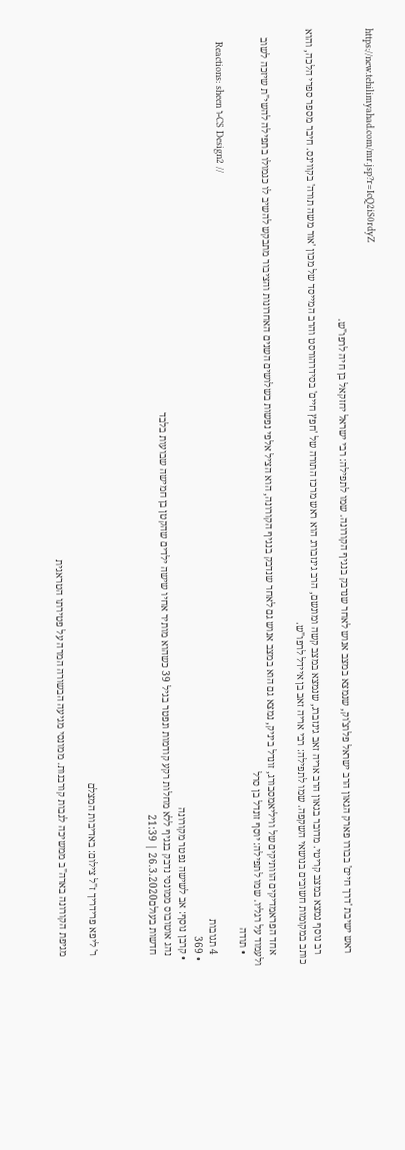https://new.tehilimyahad.com/mr.jsp?r=IcQ2iS0rdyZ

    ראש ישיבת 'דרך חיים' בבורו פארק הגאון הרב ישראל פלוצ'וק, שנמצא במצב אנוש לאחר שנדבק בנגיף הקורונה. שמו לתפילה: רבי ישראל יחזקאל בן חיה לרפו"ש.

    רב נוסף נמצא במצב קריטי. מדובר בגאון הרב אריה זאב גינזברג, שנמצא במצב קשה ומונשם, הרב גינזבורג הוא ראש מרכז התורה של 'חפץ חיים' בסידרהורסט והרב המייסד של מכון 'אור משה תורה' בקווינס. חיבר מספר ספרי הלכה, והוא כותב במקומות חשובים בנושאי השקפה. שמו לתפילה: רבי אריה זאב בן איידל לרפו"ש.

    אחד הפראמדיקים הוותיקים של וויליאמסבורג, זונדל ביניק, נמצא גם הוא במצב אנוש גם לאחר שנדבק בנגיף הקורונה, הוא הציל אלפי נפשות בשלושים השנים האחרונות והציבור מתבקש להשיב לו כגמולו בתפילה להשי"ת שיזכה לשוב ולעמוד על רגליו. שמו לתפילה: יוסף זונדל בן סרל
    • תודה
    Reactions: sheen ו-CS Design2 //
    4 תגובות
  • 369
  • קרבן נוסף: אב לשישה נפטר מקורונה
    נהג אוטובוס ממונסי נדבק בנגיף ללא מחלות רקע קודמות ונפטר בגיל 39 כשהוא מותיר אחיו שישה ילדים שהקטן בן חמישה שבועות בלבד
    חדשות בעולם26.3.2020 | 21:39



    ר' ליפא פרידריך ז"ל צילום: באדיבות המצלם

    מגיפת הקורונה בארה"ב ממשיכה לגבות קורבנות. ממונסי מגיעה הבשורה המרה על פטירתו הטראגית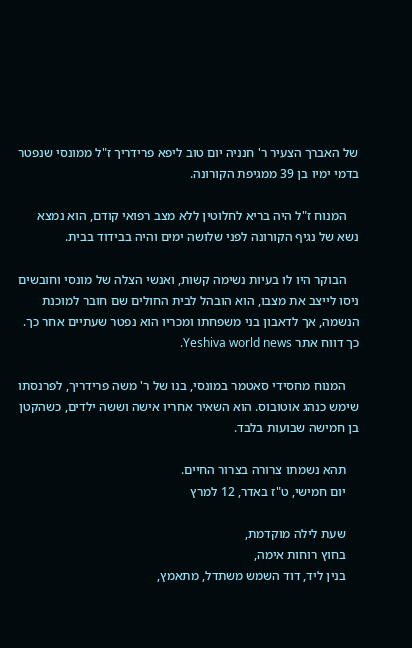של האברך הצעיר ר' חנניה יום טוב ליפא פרידריך ז"ל ממונסי שנפטר בדמי ימיו בן 39 ממגיפת הקורונה.

    המנוח ז"ל היה בריא לחלוטין ללא מצב רפואי קודם, הוא נמצא נשא של נגיף הקורונה לפני שלושה ימים והיה בבידוד בבית.

    הבוקר היו לו בעיות נשימה קשות, ואנשי הצלה של מונסי וחובשים ניסו לייצב את מצבו, הוא הובהל לבית החולים שם חובר למוכנת הנשמה, אך לדאבון בני משפחתו ומכריו הוא נפטר שעתיים אחר כך. כך דווח אתר Yeshiva world news.

    המנוח מחסידי סאטמר במונסי, בנו של ר' משה פרידריך, לפרנסתו שימש כנהג אוטובוס. הוא השאיר אחריו אישה וששה ילדים, כשהקטן בן חמישה שבועות בלבד.

    תהא נשמתו צרורה בצרור החיים.
    יום חמישי, ט"ז באדר, 12 למרץ

    שעת לילה מוקדמת,
    בחוץ רוחות אימה,
    בנין ליד, דוד השמש משתדל, מתאמץ,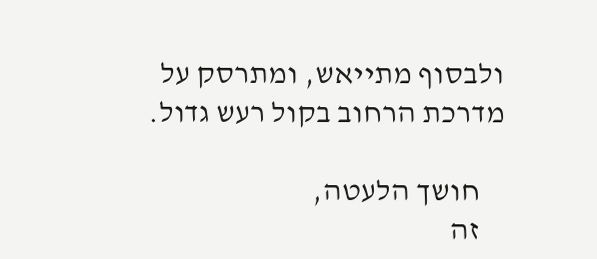ולבסוף מתייאש, ומתרסק על מדרכת הרחוב בקול רעש גדול.

    חושך הלעטה,
    זה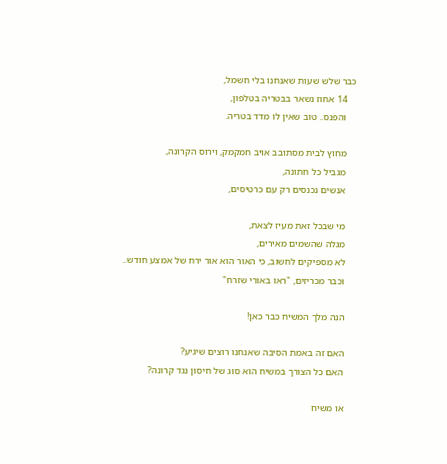כבר שלש שעות שאנחנו בלי חשמל,
    14 אחוז נשאר בבטריה בטלפון,
    והפנס.. טוב שאין לו מדד בטריה.

    מחוץ לבית מסתובב אויב חמקמק, וירוס הקרונה,
    מגביל כל חתונה,
    אנשים נכנסים רק עם כרטיסים,

    מי שבכל זאת מעיז לצאת,
    מגלה שהשמים מאירים,
    לא מספיקים לחשוב, כי האור הוא אור ירח של אמצע חודש..
    וכבר מכריזים, "ראו באורי שזרח"

    הנה מלך המשיח כבר כאן!

    האם זה באמת הסיבה שאנחנו רוצים שיגיע?
    האם כל הצורך במשיח הוא סוג של חיסון נגד קרונה?

    או משיח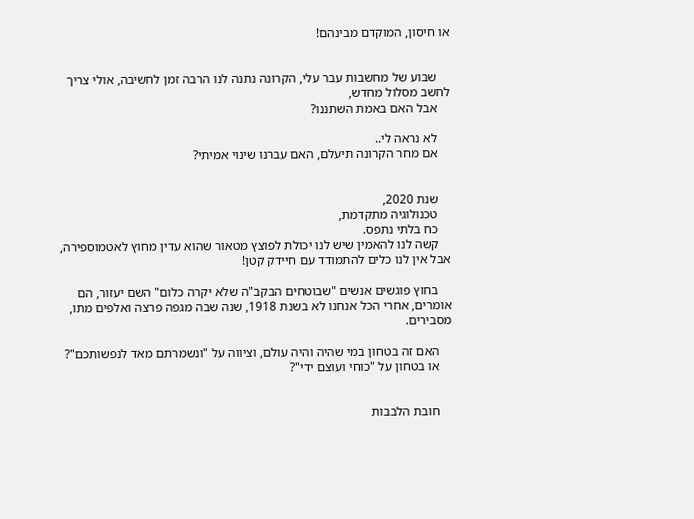או חיסון, המוקדם מבינהם!


    שבוע של מחשבות עבר עלי, הקרונה נתנה לנו הרבה זמן לחשיבה, אולי צריך לחשב מסלול מחדש,
    אבל האם באמת השתננו?

    לא נראה לי..
    אם מחר הקרונה תיעלם, האם עברנו שינוי אמיתי?


    שנת 2020,
    טכנולוגיה מתקדמת,
    כח בלתי נתפס.
    קשה לנו להאמין שיש לנו יכולת לפוצץ מטאור שהוא עדין מחוץ לאטמוספירה, אבל אין לנו כלים להתמודד עם חיידק קטן!

    בחוץ פוגשים אנשים "שבוטחים הבקב"ה שלא יקרה כלום" השם יעזור, הם אומרים, אחרי הכל אנחנו לא בשנת 1918, שנה שבה מגפה פרצה ואלפים מתו, מסבירים.

    האם זה בטחון במי שהיה והיה עולם, וציווה על "ונשמרתם מאד לנפשותכם"?
    או בטחון על "כוחי ועוצם ידי"?


    חובת הלבבות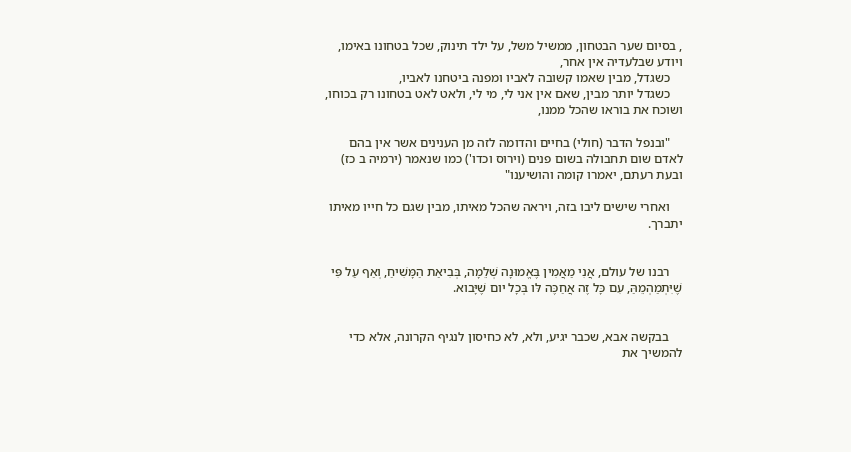, בסיום שער הבטחון, ממשיל משל, על ילד תינוק, שכל בטחונו באימו, ויודע שבלעדיה אין אחר,
    כשגדל, מבין שאמו קשובה לאביו ומפנה ביטחנו לאביו,
    כשגדל יותר מבין, שאם אין אני לי, מי לי, ולאט לאט בטחונו רק בכוחו, ושוכח את בוראו שהכל ממנו,

    "ובנפל הדבר (חולי) בחיים והדומה לזה מן הענינים אשר אין בהם לאדם שום תחבולה בשום פנים (וירוס וכדו') כמו שנאמר (ירמיה ב כז) ובעת רעתם, יאמרו קומה והושיענו"

    ואחרי שישים ליבו בזה, ויראה שהכל מאיתו, מבין שגם כל חייו מאיתו יתברך.


    רבנו של עולם, אֲנִי מַאֲמִין בֶּאֱמוּנָה שְׁלֵמָה, בְּבִיאַת הַמָּשִׁיחַ, וְאַף עַל פִּי שֶׁיִּתְמַהְמֵהַּ, עִם כָּל זֶה אֲחַכֶּה לּו בְּכָל יום שֶׁיָּבוא.


    בבקשה אבא, שכבר יגיע, ולא, לא כחיסון לנגיף הקרונה, אלא כדי להמשיך את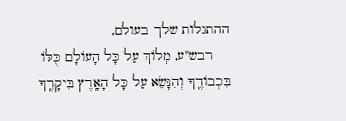ההתגלות שלך בעולם,
    רבש"ע, מְלוֹךְ עַל כָּל הָעוֹלָם כֻּלּוֹ בִּכְבוֹדֶֽךָ וְהִנָּשֵׂא עַל כָּל הָאָֽרֶץ בִּיקָרֶֽךָ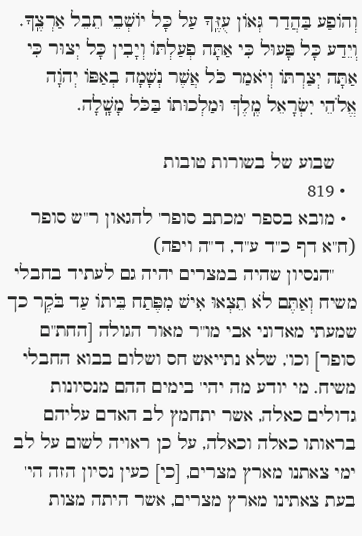וְהוֹפַע בַּהֲדַר גְּאוֹן עֻזֶּֽךָ עַל כָּל יוֹשְׁבֵי תֵבֵל אַרְצֶֽךָ. וְיֵדַע כָּל פָּעוּל כִּי אַתָּה פְעַלְתּוֹ וְיָבִין כָּל יְצוּר כִּי אַתָּה יְצַרְתּוֹ וְיֹאמַר כֹּל אֲשֶׁר נְשָׁמָה בְאַפּוֹ יְהֹוָה אֱלֹהֵי יִשְׂרָאֵל מֶֽלֶךְ וּמַלְכוּתוֹ בַּכֹּל מָשָֽׁלָה.

    שבוע של בשורות טובות
  • 819
  • מובא בספר 'מכתב סופר' להגאון ר"ש סופר (ח"א דף כ"ד ע"ד, ד"ה ויפה)
    "הנסיון שהיה במצרים יהיה גם לעתיד בחבלי משיח וְאַתֶּם לֹא תֵצְאוּ אִישׁ מִפֶּתַח בֵּיתוֹ עַד בֹּקֶר כך שמעתי מאדוני אבי מו"ר מאור הגולה [החת"ם סופר] וכו', שלא נתייאש חס ושלום בבוא החבלי משיח. מי יודע מה יהי' בימים ההם מנסיונות גדולים כאלה, אשר יתחמץ לב האדם עליהם בראותו כאלה וכאלה, על כן ראויה לשום על לב ימי צאתנו מארץ מצרים, [כי] כעין נסיון הזה הי' בעת צאתינו מארץ מצרים, אשר היתה מצות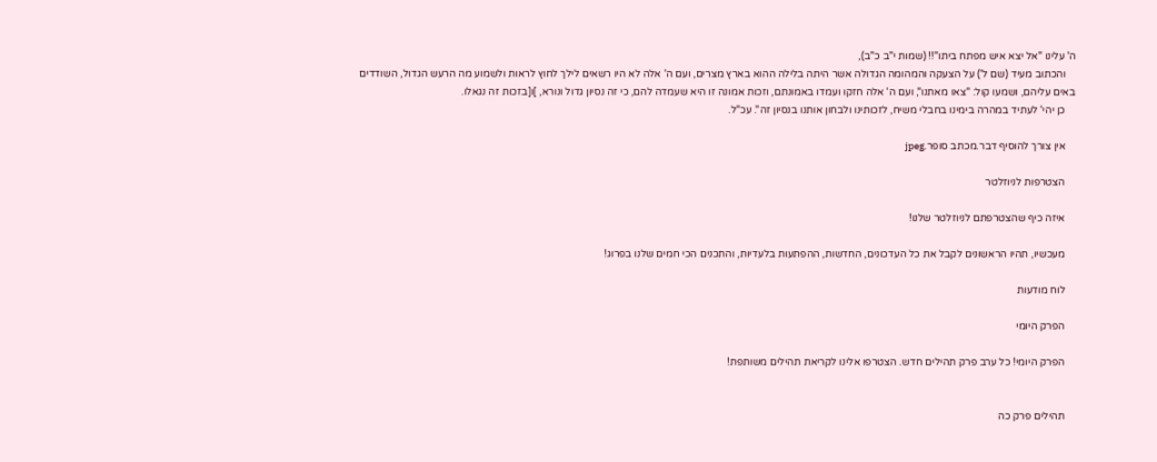ה' עלינו "אל יצא איש מפתח ביתו"!! (שמות י"ב כ"ב),
    והכתוב מעיד (שם ל') על הצעקה והמהומה הגדולה אשר היתה בלילה ההוא בארץ מצרים, ועם ה' אלה לא היו רשאים לילך לחוץ לראות ולשמוע מה הרעש הגדול, השודדים באים עליהם, ושמעו קול: "צאו מאתנו", ועם ה' אלה חזקו ועמדו באמונתם, וזכות אמונה זו היא שעמדה להם, כי זה נסיון גדול ונורא, ]ו[בזכות זה נגאלו.
    כן יהי' לעתיד במהרה בימינו בחבלי משיח, לזכותינו ולבחון אותנו בנסיון זה". עכ"ל.

    אין צורך להוסיף דבר.מכתב סופר.jpeg

    הצטרפות לניוזלטר

    איזה כיף שהצטרפתם לניוזלטר שלנו!

    מעכשיו, תהיו הראשונים לקבל את כל העדכונים, החדשות, ההפתעות בלעדיות, והתכנים הכי חמים שלנו בפרוג!

    לוח מודעות

    הפרק היומי

    הפרק היומי! כל ערב פרק תהילים חדש. הצטרפו אלינו לקריאת תהילים משותפת!


    תהילים פרק כה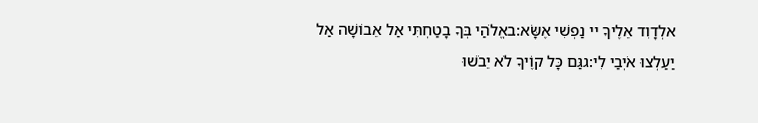אלְדָוִד אֵלֶיךָ יי נַפְשִׁי אֶשָּׂא:באֱלֹהַי בְּךָ בָטַחְתִּי אַל אֵבוֹשָׁה אַל יַעַלְצוּ אֹיְבַי לִי:גגַּם כָּל קוֶֹיךָ לֹא יֵבֹשׁוּ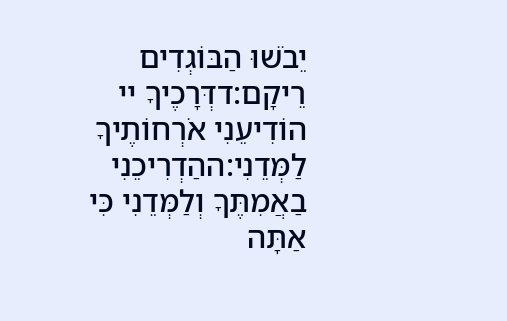יֵבֹשׁוּ הַבּוֹגְדִים רֵיקָם:דדְּרָכֶיךָ יי הוֹדִיעֵנִי אֹרְחוֹתֶיךָ לַמְּדֵנִי:ההַדְרִיכֵנִי בַאֲמִתֶּךָ וְלַמְּדֵנִי כִּי אַתָּה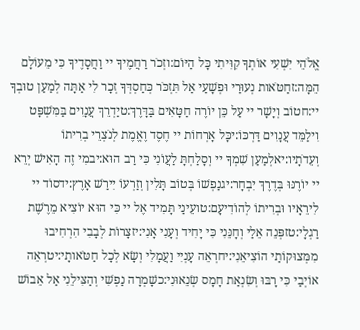אֱלֹהֵי יִשְׁעִי אוֹתְךָ קִוִּיתִי כָּל הַיּוֹם:וזְכֹר רַחֲמֶיךָ יי וַחֲסָדֶיךָ כִּי מֵעוֹלָם הֵמָּה:זחַטֹּאות נְעוּרַי וּפְשָׁעַי אַל תִּזְכֹּר כְּחַסְדְּךָ זְכָר לִי אַתָּה לְמַעַן טוּבְךָ יי:חטוֹב וְיָשָׁר יי עַל כֵּן יוֹרֶה חַטָּאִים בַּדָּרֶךְ:טיַדְרֵךְ עֲנָוִים בַּמִּשְׁפָּט וִילַמֵּד עֲנָוִים דַּרְכּוֹ:יכָּל אָרְחוֹת יי חֶסֶד וֶאֱמֶת לְנֹצְרֵי בְרִיתוֹ וְעֵדֹתָיו:יאלְמַעַן שִׁמְךָ יי וְסָלַחְתָּ לַעֲוֹנִי כִּי רַב הוּא:יבמִי זֶה הָאִישׁ יְרֵא יי יוֹרֶנּוּ בְּדֶרֶךְ יִבְחָר:יגנַפְשׁוֹ בְּטוֹב תָּלִין וְזַרְעוֹ יִירַשׁ אָרֶץ:ידסוֹד יי לִירֵאָיו וּבְרִיתוֹ לְהוֹדִיעָם:טועֵינַי תָּמִיד אֶל יי כִּי הוּא יוֹצִיא מֵרֶשֶׁת רַגְלָי:טזפְּנֵה אֵלַי וְחָנֵּנִי כִּי יָחִיד וְעָנִי אָנִי:יזצָרוֹת לְבָבִי הִרְחִיבוּ מִמְּצוּקוֹתַי הוֹצִיאֵנִי:יחרְאֵה עָנְיִי וַעֲמָלִי וְשָׂא לְכָל חַטֹּאותָי:יטרְאֵה אוֹיְבַי כִּי רָבּוּ וְשִׂנְאַת חָמָס שְׂנֵאוּנִי:כשָׁמְרָה נַפְשִׁי וְהַצִּילֵנִי אַל אֵבוֹשׁ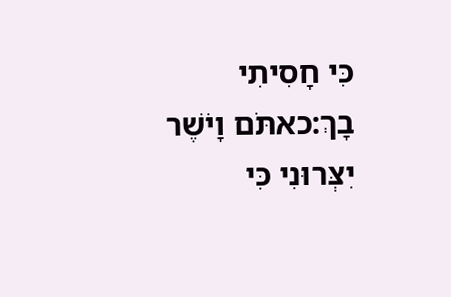כִּי חָסִיתִי בָךְ:כאתֹּם וָיֹשֶׁר יִצְּרוּנִי כִּי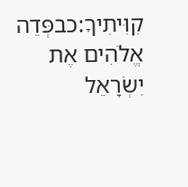קִוִּיתִיךָ:כבפְּדֵה אֱלֹהִים אֶת יִשְׂרָאֵל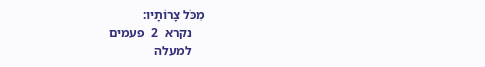מִכֹּל צָרוֹתָיו:
    נקרא  2  פעמים
    למעלה